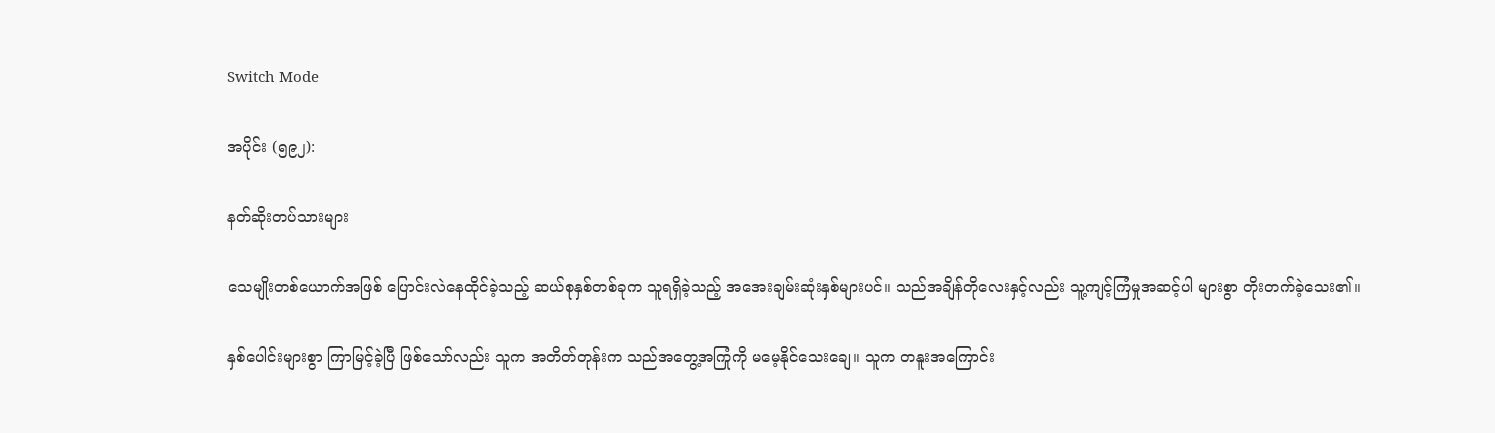Switch Mode

အပိုင်း (၅၉၂):

နတ်ဆိုးတပ်သားများ

သေမျိုးတစ်ယောက်အဖြစ် ပြောင်းလဲနေထိုင်ခဲ့သည့် ဆယ်စုနှစ်တစ်ခုက သူရရှိခဲ့သည့် အအေးချမ်းဆုံးနှစ်များပင်။ သည်အချိန်တိုလေးနှင့်လည်း သူ့ကျင့်ကြံမှုအဆင့်ပါ များစွာ တိုးတက်ခဲ့သေး၏။

နှစ်ပေါင်းများစွာ ကြာမြင့်ခဲ့ပြီ ဖြစ်သော်လည်း သူက အတိတ်တုန်းက သည်အတွေ့အကြုံကို မမေ့နိုင်သေးချေ။ သူက တနူးအကြောင်း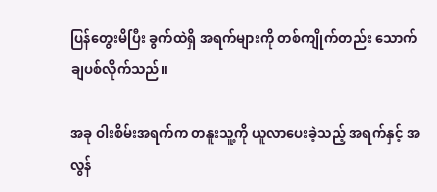ပြန်တွေးမိပြီး ခွက်ထဲရှိ အရက်များကို တစ်ကျိုက်တည်း သောက်ချပစ်လိုက်သည်။

အခု ဝါးစိမ်းအရက်က တနူးသူ့ကို ယူလာပေးခဲ့သည့် အရက်နှင့် အလွန်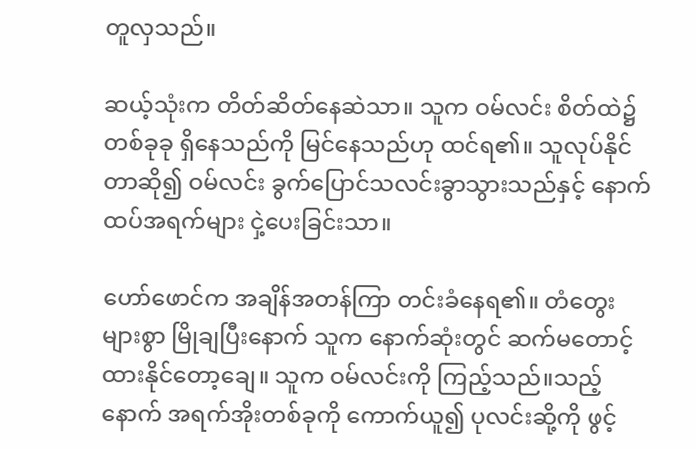တူလှသည်။

ဆယ့်သုံးက တိတ်ဆိတ်နေဆဲသာ။ သူက ဝမ်လင်း စိတ်ထဲ၌ တစ်ခုခု ရှိနေသည်ကို မြင်နေသည်ဟု ထင်ရ၏။ သူလုပ်နိုင်တာဆို၍ ဝမ်လင်း ခွက်ပြောင်သလင်းခွာသွားသည်နှင့် နောက်ထပ်အရက်များ ငှဲ့ပေးခြင်းသာ။

ဟော်ဖောင်က အချိန်အတန်ကြာ တင်းခံနေရ၏။ တံတွေးများစွာ မြိုချပြီးနောက် သူက နောက်ဆုံးတွင် ဆက်မတောင့်ထားနိုင်တော့ချေ။ သူက ဝမ်လင်းကို ကြည့်သည်။သည့်နောက် အရက်အိုးတစ်ခုကို ကောက်ယူ၍ ပုလင်းဆို့ကို ဖွင့်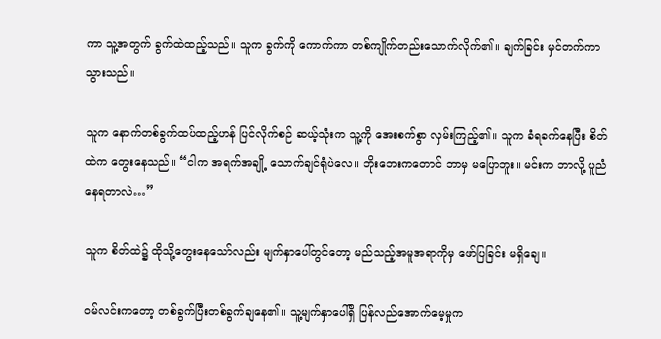ကာ သူ့အတွက် ခွက်ထဲထည့်သည်။ သူက ခွက်ကို ကောက်ကာ တစ်ကျိုက်တည်းသောက်လိုက်၏။ ချက်ခြင်း မှင်တက်ကာသွားသည်။

သူက နောက်တစ်ခွက်ထပ်ထည့်ဟန် ပြင်လိုက်စဉ် ဆယ့်သုံးက သူ့ကို အေးစက်စွာ လှမ်းကြည့်၏။ သူက ခံရခက်နေပြီး စိတ်ထဲက တွေးနေသည်။ “ငါက အရက်အချို့ သောက်ချင်ရုံပဲလေ။ ဘိုးဘေးကတောင် ဘာမှ မပြောဘူး။ မင်းက ဘာလို့ ပူညံနေရတာလဲ…”

သူက စိတ်ထဲ၌ ထိုသို့တွေးနေသော်လည်း မျက်နှာပေါ်တွင်တော့ မည်သည့်အမူအရာကိုမှ ဖော်ပြခြင်း မရှိချေ။

ဝမ်လင်းကတော့ တစ်ခွက်ပြီးတစ်ခွက်ချနေ၏။ သူ့မျက်နှာပေါ်ရှိ ပြန်လည်အောက်မေ့မှုက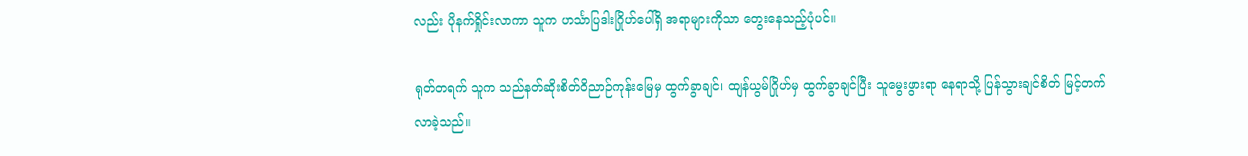လည်း ပိုနက်ရှိုင်းလာကာ သူက ဟင်္သာပြဒါးဂြိုဟ်ပေါ်ရှိ အရာများကိုသာ တွေးနေသည့်ပုံပင်။

ရုတ်တရက် သူက သည်နတ်ဆိုးစိတ်ဝိညာဉ်ကုန်းမြေမှ ထွက်ခွာချင်၊ ထျန်ယွမ်ဂြိုဟ်မှ ထွက်ခွာချင်ပြီး သူမွေးဖွားရာ နေရာသို့ ပြန်သွားချင်စိတ် မြင့်တက်လာခဲ့သည်။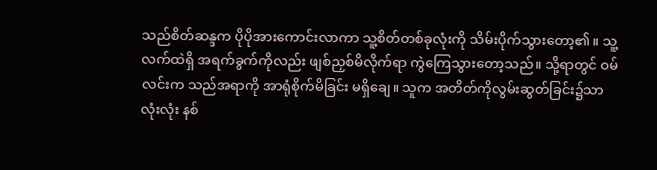သည်စိတ်ဆန္ဒက ပိုပိုအားကောင်းလာကာ သူ့စိတ်တစ်ခုလုံးကို သိမ်းပိုက်သွားတော့၏။ သူ့လက်ထဲရှိ အရက်ခွက်ကိုလည်း ဖျစ်ညှစ်မိလိုက်ရာ ကွဲကြေသွားတော့သည်။ သို့ရာတွင် ဝမ်လင်းက သည်အရာကို အာရုံစိုက်မိခြင်း မရှိချေ။ သူက အတိတ်ကိုလွမ်းဆွတ်ခြင်း၌သာ လုံးလုံး နစ်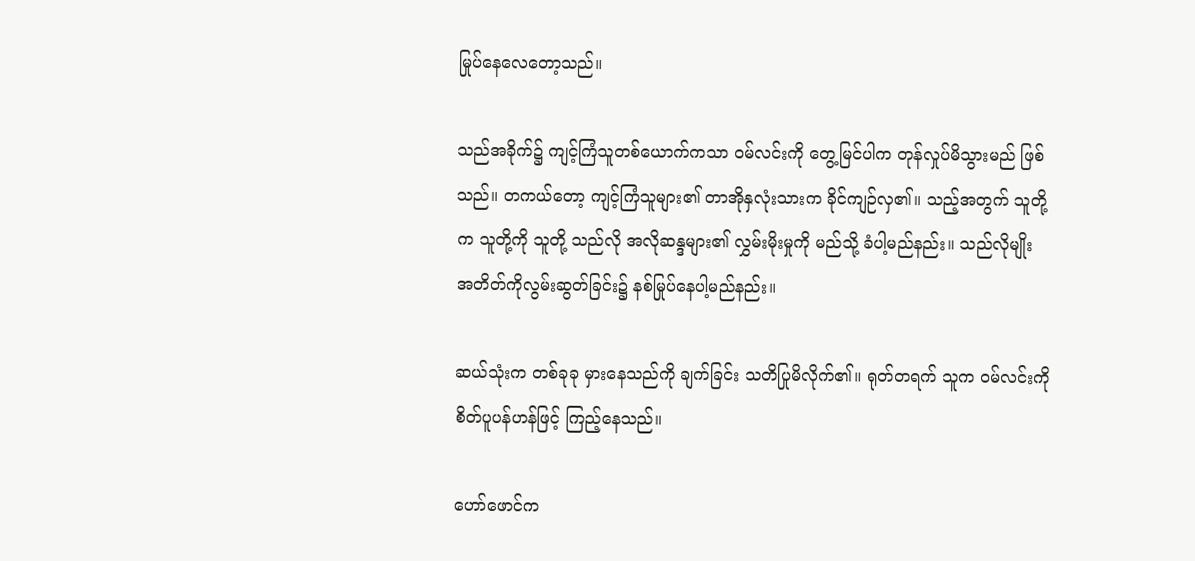မြုပ်နေလေတော့သည်။

သည်အခိုက်၌ ကျင့်ကြံသူတစ်ယောက်ကသာ ဝမ်လင်းကို တွေ့မြင်ပါက တုန်လှုပ်မိသွားမည် ဖြစ်သည်။ တကယ်တော့ ကျင့်ကြံသူများ၏ တာအိုနှလုံးသားက ခိုင်ကျဉ်လှ၏။ သည့်အတွက် သူတို့က သူတို့ကို သူတို့ သည်လို အလိုဆန္ဒများ၏ လွှမ်းမိုးမှုကို မည်သို့ ခံပါ့မည်နည်း။ သည်လိုမျိုး အတိတ်ကိုလွမ်းဆွတ်ခြင်း၌ နစ်မြုပ်နေပါ့မည်နည်း။

ဆယ်သုံးက တစ်ခုခု မှားနေသည်ကို ချက်ခြင်း သတိပြုမိလိုက်၏။ ရုတ်တရက် သူက ဝမ်လင်းကို စိတ်ပူပန်ဟန်ဖြင့် ကြည့်နေသည်။

ဟော်ဖောင်က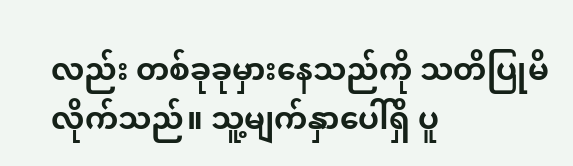လည်း တစ်ခုခုမှားနေသည်ကို သတိပြုမိလိုက်သည်။ သူ့မျက်နှာပေါ်ရှိ ပူ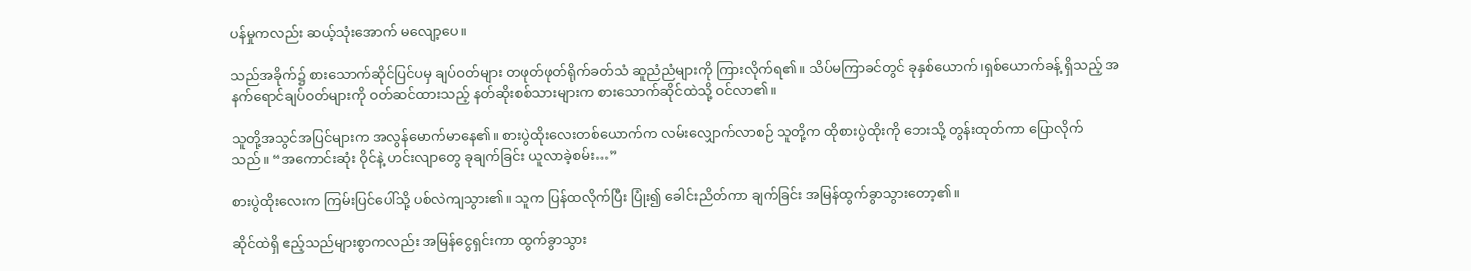ပန်မှုကလည်း ဆယ့်သုံးအောက် မလျော့ပေ။

သည်အခိုက်၌ စားသောက်ဆိုင်ပြင်ပမှ ချပ်ဝတ်များ တဖုတ်ဖုတ်ရိုက်ခတ်သံ ဆူညံညံများကို ကြားလိုက်ရ၏။ သိပ်မကြာခင်တွင် ခုနှစ်ယောက်၊ရှစ်ယောက်ခန့် ရှိသည့် အနက်ရောင်ချပ်ဝတ်များကို ဝတ်ဆင်ထားသည့် နတ်ဆိုးစစ်သားများက စားသောက်ဆိုင်ထဲသို့ ဝင်လာ၏။

သူတို့အသွင်အပြင်များက အလွန်မောက်မာနေ၏။ စားပွဲထိုးလေးတစ်ယောက်က လမ်းလျှောက်လာစဉ် သူတို့က ထိုစားပွဲထိုးကို ဘေးသို့ တွန်းထုတ်ကာ ပြောလိုက်သည်။ “အကောင်းဆုံး ဝိုင်နဲ့ ဟင်းလျာတွေ ခုချက်ခြင်း ယူလာခဲ့စမ်း…”

စားပွဲထိုးလေးက ကြမ်းပြင်ပေါ်သို့ ပစ်လဲကျသွား၏။ သူက ပြန်ထလိုက်ပြီး ပြုံး၍ ခေါင်းညိတ်ကာ ချက်ခြင်း အမြန်ထွက်ခွာသွားတော့၏။

ဆိုင်ထဲရှိ ဧည့်သည်များစွာကလည်း အမြန်ငွေရှင်းကာ ထွက်ခွာသွား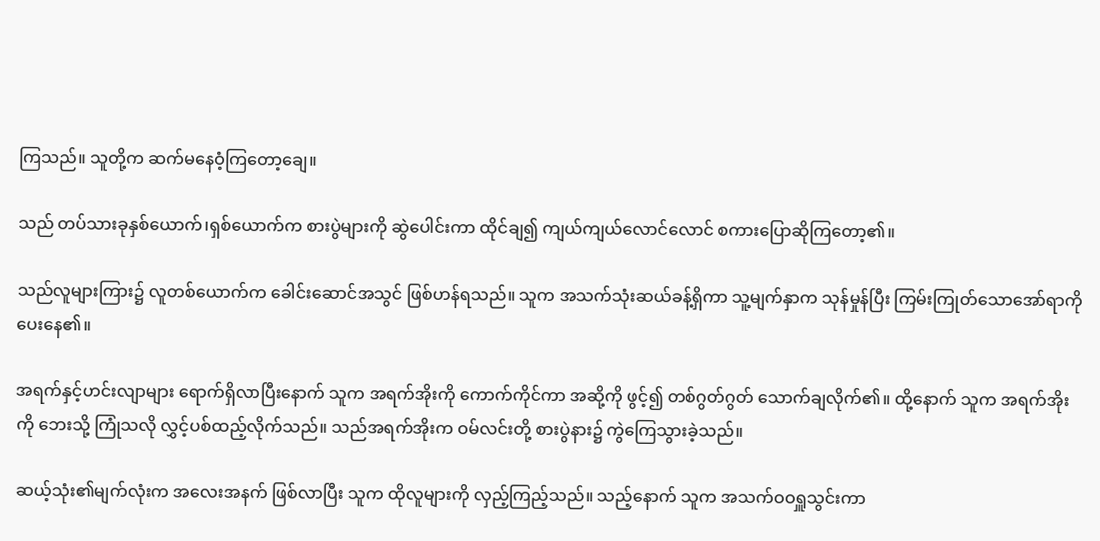ကြသည်။ သူတို့က ဆက်မနေဝံ့ကြတော့ချေ။

သည် တပ်သားခုနှစ်ယောက်၊ရှစ်ယောက်က စားပွဲများကို ဆွဲပေါင်းကာ ထိုင်ချ၍ ကျယ်ကျယ်လောင်လောင် စကားပြောဆိုကြတော့၏။

သည်လူများကြား၌ လူတစ်ယောက်က ခေါင်းဆောင်အသွင် ဖြစ်ဟန်ရသည်။ သူက အသက်သုံးဆယ်ခန့်ရှိကာ သူ့မျက်နှာက သုန်မှုန်ပြီး ကြမ်းကြုတ်သောအော်ရာကို ပေးနေ၏။

အရက်နှင့်ဟင်းလျာများ ရောက်ရှိလာပြီးနောက် သူက အရက်အိုးကို ကောက်ကိုင်ကာ အဆို့ကို ဖွင့်၍ တစ်ဂွတ်ဂွတ် သောက်ချလိုက်၏။ ထို့နောက် သူက အရက်အိုးကို ဘေးသို့ ကြုံသလို လွှင့်ပစ်ထည့်လိုက်သည်။ သည်အရက်အိုးက ဝမ်လင်းတို့ စားပွဲနား၌ ကွဲကြေသွားခဲ့သည်။

ဆယ့်သုံး၏မျက်လုံးက အလေးအနက် ဖြစ်လာပြီး သူက ထိုလူများကို လှည့်ကြည့်သည်။ သည့်နောက် သူက အသက်ဝဝရှူသွင်းကာ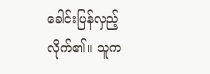ခေါင်းပြန်လှည့်လိုက်၏။ သူက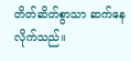တိတ်ဆိတ်စွာသာ ဆက်နေလိုက်သည်။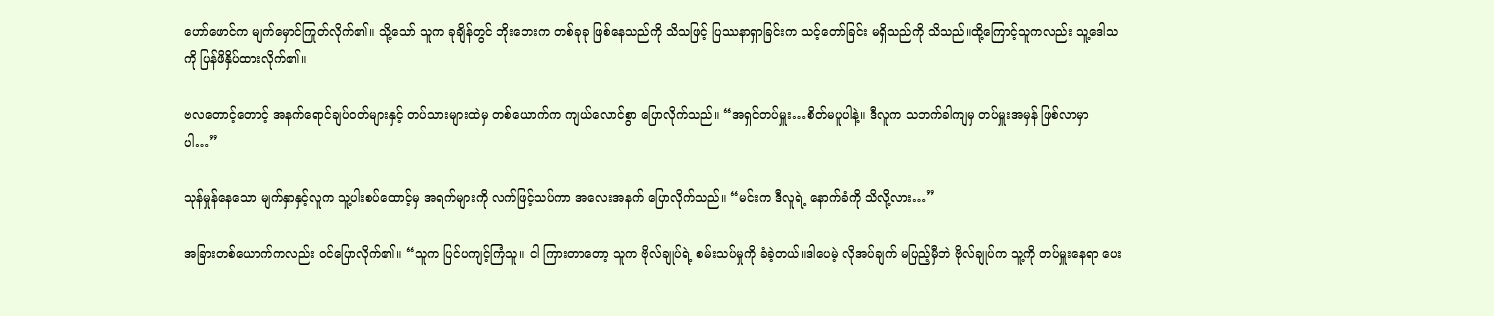ဟော်ဖောင်က မျက်မှောင်ကြုတ်လိုက်၏။ သို့သော် သူက ခုချိန်တွင် ဘိုးဘေးက တစ်ခုခု ဖြစ်နေသည်ကို သိသဖြင့် ပြဿနာရှာခြင်းက သင့်တော်ခြင်း မရှိသည်ကို သိသည်။ထို့ကြောင့်သူကလည်း သူ့ဒေါသကို ပြန်ဖိနှိပ်ထားလိုက်၏။

ဗလတောင့်တောင့် အနက်ရောင်ချပ်ဝတ်များနှင့် တပ်သားများထဲမှ တစ်ယောက်က ကျယ်လောင်စွာ ပြောလိုက်သည်။ “အရှင်တပ်မှူး…စိတ်မပူပါနဲ့။ ဒီလူက သဘက်ခါကျမှ တပ်မှူးအမှန် ဖြစ်လာမှာပါ…”

သုန်မှုန်နေသော မျက်နှာနှင့်လူက သူ့ပါးစပ်ထောင့်မှ အရက်များကို လက်ဖြင့်သပ်ကာ အလေးအနက် ပြောလိုက်သည်။ “မင်းက ဒီလူရဲ့ နောက်ခံကို သိလို့လား…”

အခြားတစ်ယောက်ကလည်း ဝင်ပြောလိုက်၏။ “သူက ပြင်ပကျင့်ကြံသူ။ ငါ ကြားတာတော့ သူက ဗိုလ်ချုပ်ရဲ့ စမ်းသပ်မှုကို ခံခဲ့တယ်။ဒါပေမဲ့ လိုအပ်ချက် မပြည့်မှီဘဲ ဗိုလ်ချုပ်က သူ့ကို တပ်မှူးနေရာ ပေး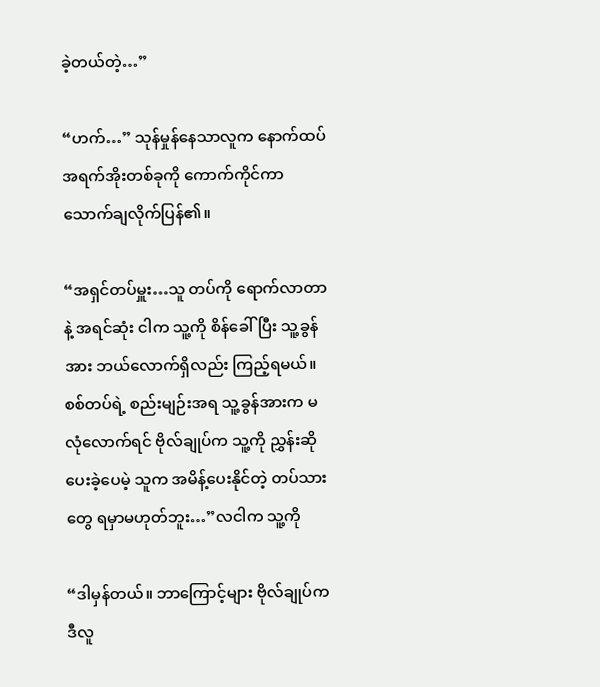ခဲ့တယ်တဲ့…”

“ဟက်…” သုန်မှုန်နေသာလူက နောက်ထပ် အရက်အိုးတစ်ခုကို ကောက်ကိုင်ကာ သောက်ချလိုက်ပြန်၏။

“အရှင်တပ်မှူး…သူ တပ်ကို ရောက်လာတာနဲ့ အရင်ဆုံး ငါက သူ့ကို စိန်ခေါ်ပြီး သူ့ခွန်အား ဘယ်လောက်ရှိလည်း ကြည့်ရမယ်။ စစ်တပ်ရဲ့ စည်းမျဉ်းအရ သူ့ခွန်အားက မလုံလောက်ရင် ဗိုလ်ချုပ်က သူ့ကို ညွှန်းဆိုပေးခဲ့ပေမဲ့ သူက အမိန့်ပေးနိုင်တဲ့ တပ်သားတွေ ရမှာမဟုတ်ဘူး…”လငါက သူ့ကို

“ဒါမှန်တယ်။ ဘာကြောင့်များ ဗိုလ်ချုပ်က ဒီလူ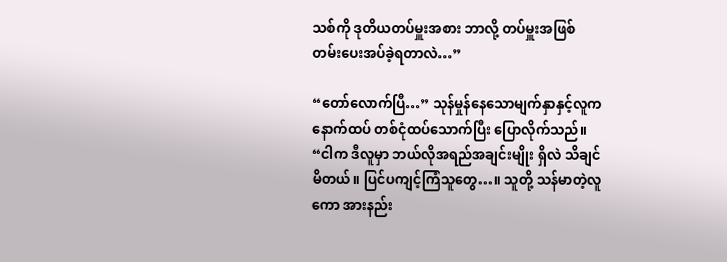သစ်ကို ဒုတိယတပ်မှူးအစား ဘာလို့ တပ်မှူးအဖြစ် တမ်းပေးအပ်ခဲ့ရတာလဲ…”

“တော်လောက်ပြီ…” သုန်မှုန်နေသောမျက်နှာနှင့်လူက နောက်ထပ် တစ်ငုံထပ်သောက်ပြီး ပြောလိုက်သည်။ “ငါက ဒီလူမှာ ဘယ်လိုအရည်အချင်းမျိုး ရှိလဲ သိချင်မိတယ်။ ပြင်ပကျင့်ကြံသူတွေ…။ သူတို့ သန်မာတဲ့လူကော အားနည်း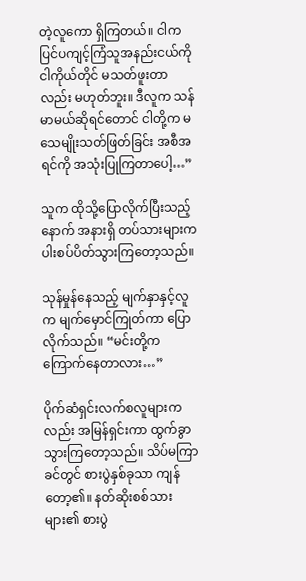တဲ့လူကော ရှိကြတယ်။ ငါက ပြင်ပကျင့်ကြံသူအနည်းငယ်ကို ငါကိုယ်တိုင် မသတ်ဖူးတာလည်း မဟုတ်ဘူး။ ဒီလူက သန်မာမယ်ဆိုရင်တောင် ငါတို့က မသေမျိုးသတ်ဖြတ်ခြင်း အစီအရင်ကို အသုံးပြုကြတာပေါ့…”

သူက ထိုသို့ပြောလိုက်ပြီးသည့်နောက် အနားရှိ တပ်သားများက ပါးစပ်ပိတ်သွားကြတော့သည်။

သုန်မှုန်နေသည့် မျက်နှာနှင့်လူက မျက်မှောင်ကြုတ်ကာ ပြောလိုက်သည်။ “မင်းတို့က ကြောက်နေတာလား…”

ပိုက်ဆံရှင်းလက်စလူများကလည်း အမြန်ရှင်းကာ ထွက်ခွာသွားကြတော့သည်။ သိပ်မကြာခင်တွင် စားပွဲနှစ်ခုသာ ကျန်တော့၏။ နတ်ဆိုးစစ်သားများ၏ စားပွဲ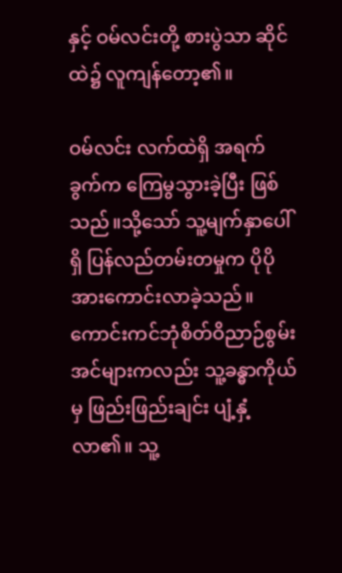နှင့် ဝမ်လင်းတို့ စားပွဲသာ ဆိုင်ထဲ၌ လူကျန်တော့၏။

ဝမ်လင်း လက်ထဲရှိ အရက်ခွက်က ကြေမွသွားခဲ့ပြီး ဖြစ်သည်။သို့သော် သူ့မျက်နှာပေါ်ရှိ ပြန်လည်တမ်းတမှုက ပိုပိုအားကောင်းလာခဲ့သည်။ ကောင်းကင်ဘုံစိတ်ဝိညာဉ်စွမ်းအင်များကလည်း သူ့ခန္ဓာကိုယ်မှ ဖြည်းဖြည်းချင်း ပျံ့နှံ့လာ၏။ သူ့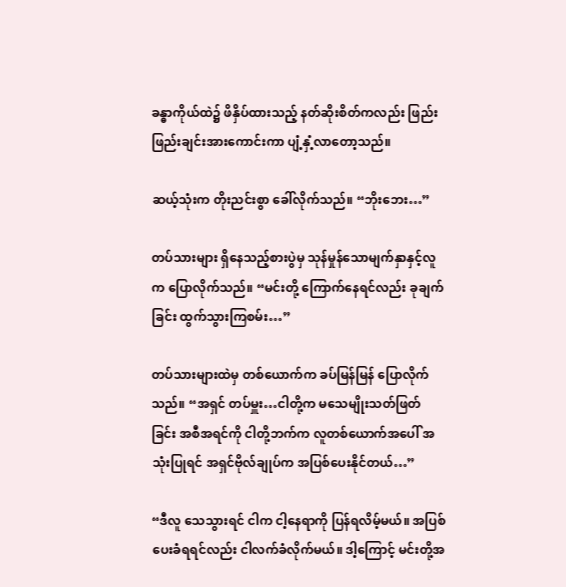ခန္ဓာကိုယ်ထဲ၌ ဖိနှိပ်ထားသည့် နတ်ဆိုးစိတ်ကလည်း ဖြည်းဖြည်းချင်းအားကောင်းကာ ပျံ့နှံ့လာတော့သည်။

ဆယ့်သုံးက တိုးညင်းစွာ ခေါ်လိုက်သည်။ “ဘိုးဘေး…”

တပ်သားများ ရှိနေသည့်စားပွဲမှ သုန်မှုန်သောမျက်နှာနှင့်လူက ပြောလိုက်သည်။ “မင်းတို့ ကြောက်နေရင်လည်း ခုချက်ခြင်း ထွက်သွားကြစမ်း…”

တပ်သားများထဲမှ တစ်ယောက်က ခပ်မြန်မြန် ပြောလိုက်သည်။ “အရှင် တပ်မှူး…ငါတို့က မသေမျိုးသတ်ဖြတ်ခြင်း အစီအရင်ကို ငါတို့ဘက်က လူတစ်ယောက်အပေါ် အသုံးပြုရင် အရှင်ဗိုလ်ချုပ်က အပြစ်ပေးနိုင်တယ်…”

“ဒီလူ သေသွားရင် ငါက ငါ့နေရာကို ပြန်ရလိမ့်မယ်။ အပြစ်ပေးခံရရင်လည်း ငါလက်ခံလိုက်မယ်။ ဒါ့ကြောင့် မင်းတို့အ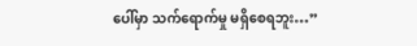ပေါ်မှာ သက်ရောက်မှု မရှိစေရဘူး…”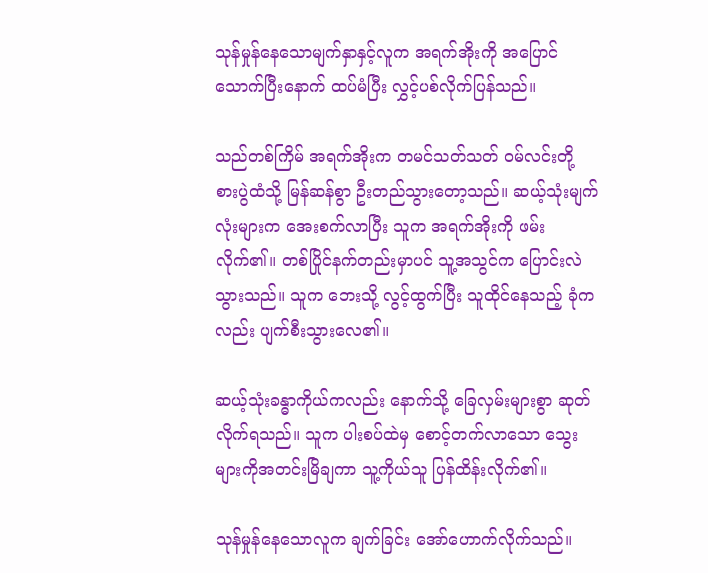သုန်မှုန်နေသောမျက်နှာနှင့်လူက အရက်အိုးကို အပြောင်သောက်ပြီးနောက် ထပ်မံပြီး လွှင့်ပစ်လိုက်ပြန်သည်။

သည်တစ်ကြိမ် အရက်အိုးက တမင်သတ်သတ် ဝမ်လင်းတို့ စားပွဲထံသို့ မြန်ဆန်စွာ ဦးတည်သွားတော့သည်။ ဆယ့်သုံးမျက်လုံးများက အေးစက်လာပြီး သူက အရက်အိုးကို ဖမ်းလိုက်၏။ တစ်ပြိုင်နက်တည်းမှာပင် သူ့အသွင်က ပြောင်းလဲသွားသည်။ သူက ဘေးသို့ လွင့်ထွက်ပြီး သူထိုင်နေသည့် ခုံကလည်း ပျက်စီးသွားလေ၏။

ဆယ့်သုံးခန္ဓာကိုယ်ကလည်း နောက်သို့ ခြေလှမ်းများစွာ ဆုတ်လိုက်ရသည်။ သူက ပါးစပ်ထဲမှ စောင့်တက်လာသော သွေးများကိုအတင်းမြိချကာ သူ့ကိုယ်သူ ပြန်ထိန်းလိုက်၏။

သုန်မှုန်နေသောလူက ချက်ခြင်း အော်ဟောက်လိုက်သည်။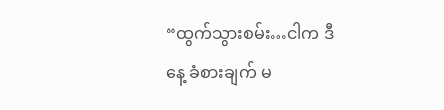“ထွက်သွားစမ်း…ငါက ဒီနေ့ ခံစားချက် မ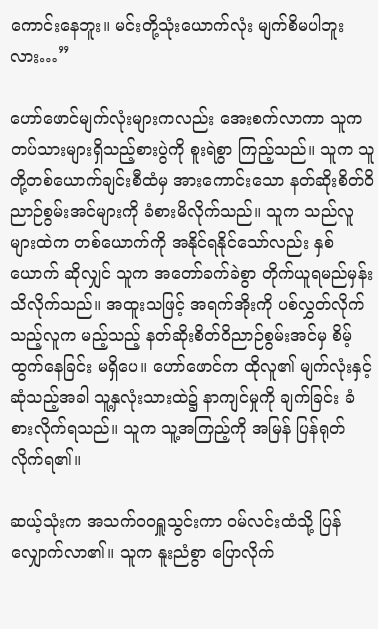ကောင်းနေဘူး။ မင်းတို့သုံးယောက်လုံး မျက်စိမပါဘူးလား…”

ဟော်ဖောင်မျက်လုံးများကလည်း အေးစက်လာကာ သူက တပ်သားများရှိသည့်စားပွဲကို စူးရဲစွာ ကြည့်သည်။ သူက သူတို့တစ်ယောက်ချင်းစီထံမှ အားကောင်းသော နတ်ဆိုးစိတ်ဝိညာဉ်စွမ်းအင်များကို ခံစားမိလိုက်သည်။ သူက သည်လူများထဲက တစ်ယောက်ကို အနိုင်ရနိုင်သော်လည်း နှစ်ယောက် ဆိုလျှင် သူက အတော်ခက်ခဲစွာ တိုက်ယူရမည်မှန်း သိလိုက်သည်။ အထူးသဖြင့် အရက်အိုးကို ပစ်လွှတ်လိုက်သည့်လူက မည့်သည့် နတ်ဆိုးစိတ်ဝိညာဉ်စွမ်းအင်မှ စိမ့်ထွက်နေခြင်း မရှိပေ။ ဟော်ဖောင်က ထိုလူ၏ မျက်လုံးနှင့် ဆုံသည့်အခါ သူ့နှလုံးသားထဲ၌ နာကျင်မှုကို ချက်ခြင်း ခံစားလိုက်ရသည်။ သူက သူ့အကြည့်ကို အမြန် ပြန်ရုတ်လိုက်ရ၏။

ဆယ့်သုံးက အသက်ဝဝရှူသွင်းကာ ဝမ်လင်းထံသို့ ပြန်လျှောက်လာ၏။ သူက နူးညံစွာ ပြောလိုက်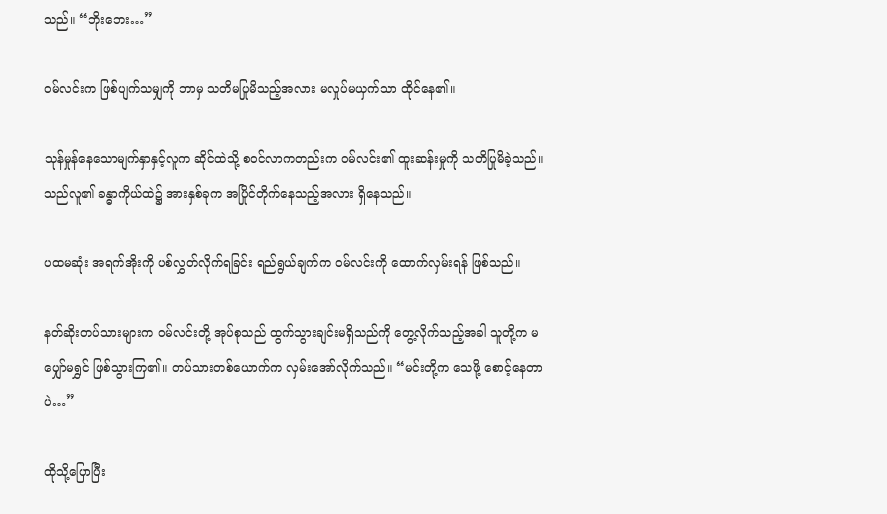သည်။ “ဘိုးဘေး…”

ဝမ်လင်းက ဖြစ်ပျက်သမျှကို ဘာမှ သတိမပြုမိသည့်အလား မလှုပ်မယှက်သာ ထိုင်နေ၏။

သုန်မှုန်နေသောမျက်နှာနှင့်လူက ဆိုင်ထဲသို့ စဝင်လာကတည်းက ဝမ်လင်း၏ ထူးဆန်းမှုကို သတိပြုမိခဲ့သည်။ သည်လူ၏ ခန္ဓာကိုယ်ထဲ၌ အားနှစ်ခုက အပြိုင်တိုက်နေသည့်အလား ရှိနေသည်။

ပထမဆုံး အရက်အိုးကို ပစ်လွှတ်လိုက်ရခြင်း ရည်ရွယ်ချက်က ဝမ်လင်းကို ထောက်လှမ်းရန် ဖြစ်သည်။

နတ်ဆိုးတပ်သားများက ဝမ်လင်းတို့ အုပ်စုသည် ထွက်သွားချင်းမရှိသည်ကို တွေ့လိုက်သည့်အခါ သူတို့က မပျှော်မရွှင် ဖြစ်သွားကြ၏။ တပ်သားတစ်ယောက်က လှမ်းအော်လိုက်သည်။ “မင်းတို့က သေဖို့ စောင့်နေတာပဲ…”

ထိုသို့ပြောပြီး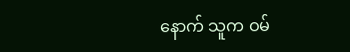နောက် သူက ဝမ်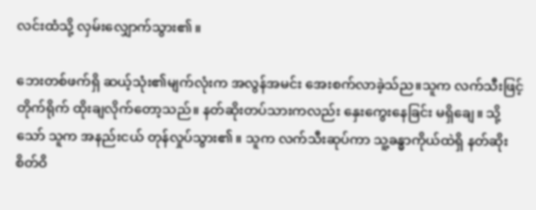လင်းထံသို့ လှမ်းလျှောက်သွား၏။

ဘေးတစ်ဖက်ရှိ ဆယ့်သုံး၏မျက်လုံးက အလွန်အမင်း အေးစက်လာခဲ့သ်ည။သူက လက်သီးဖြင့် တိုက်ရိုက် ထိုးချလိုက်တော့သည်။ နတ်ဆိုးတပ်သားကလည်း နှေးကွေးနေခြင်း မရှိချေ။ သို့သော် သူက အနည်းငယ် တုန်လှုပ်သွား၏။ သူက လက်သီးဆုပ်ကာ သူ့ခန္ဓာကိုယ်ထဲရှိ နတ်ဆိုးစိတ်ဝိ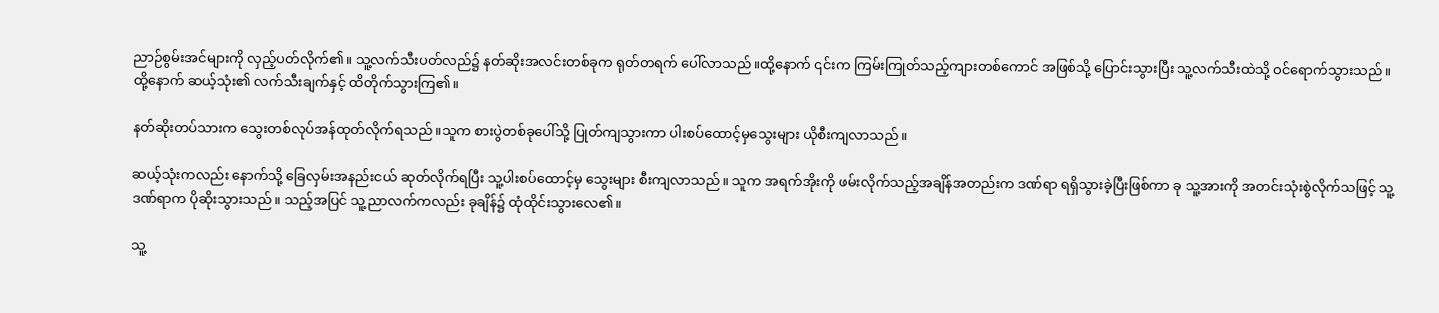ညာဉ်စွမ်းအင်များကို လှည့်ပတ်လိုက်၏။ သူ့လက်သီးပတ်လည်၌ နတ်ဆိုးအလင်းတစ်ခုက ရုတ်တရက် ပေါ်လာသည်။ထို့နောက် ၎င်းက ကြမ်းကြုတ်သည့်ကျားတစ်ကောင် အဖြစ်သို့ ပြောင်းသွားပြီး သူ့လက်သီးထဲသို့ ဝင်ရောက်သွားသည်။ ထို့နောက် ဆယ့်သုံး၏ လက်သီးချက်နှင့် ထိတိုက်သွားကြ၏။

နတ်ဆိုးတပ်သားက သွေးတစ်လုပ်အန်ထုတ်လိုက်ရသည်။သူက စားပွဲတစ်ခုပေါ်သို့ ပြုတ်ကျသွားကာ ပါးစပ်ထောင့်မှသွေးများ ယိုစီးကျလာသည်။

ဆယ့်သုံးကလည်း နောက်သို့ ခြေလှမ်းအနည်းငယ် ဆုတ်လိုက်ရပြီး သူ့ပါးစပ်ထောင့်မှ သွေးများ စီးကျလာသည်။ သူက အရက်အိုးကို ဖမ်းလိုက်သည့်အချိန်အတည်းက ဒဏ်ရာ ရရှိသွားခဲ့ပြီးဖြစ်ကာ ခု သူ့အားကို အတင်းသုံးစွဲလိုက်သဖြင့် သူ့ဒဏ်ရာက ပိုဆိုးသွားသည်။ သည့်အပြင် သူ့ညာလက်ကလည်း ခုချိန်၌ ထုံထိုင်းသွားလေ၏။

သူ့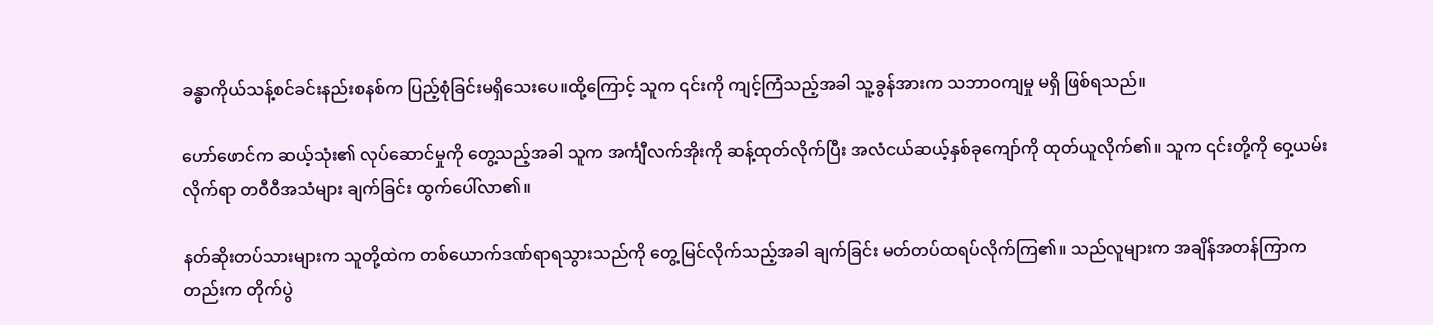ခန္ဓာကိုယ်သန့်စင်ခင်းနည်းစနစ်က ပြည့်စုံခြင်းမရှိသေးပေ။ထို့ကြောင့် သူက ၎င်းကို ကျင့်ကြံသည့်အခါ သူ့ခွန်အားက သဘာဝကျမှု မရှိ ဖြစ်ရသည်။

ဟော်ဖောင်က ဆယ့်သုံး၏ လုပ်ဆောင်မှုကို တွေ့သည့်အခါ သူက အင်္ကျီလက်အိုးကို ဆန့်ထုတ်လိုက်ပြီး အလံငယ်ဆယ့်နှစ်ခုကျော်ကို ထုတ်ယူလိုက်၏။ သူက ၎င်းတို့ကို ဝှေ့ယမ်းလိုက်ရာ တဝီဝီအသံများ ချက်ခြင်း ထွက်ပေါ်လာ၏။

နတ်ဆိုးတပ်သားများက သူတို့ထဲက တစ်ယောက်ဒဏ်ရာရသွားသည်ကို တွေ့မြင်လိုက်သည့်အခါ ချက်ခြင်း မတ်တပ်ထရပ်လိုက်ကြ၏။ သည်လူများက အချိန်အတန်ကြာကတည်းက တိုက်ပွဲ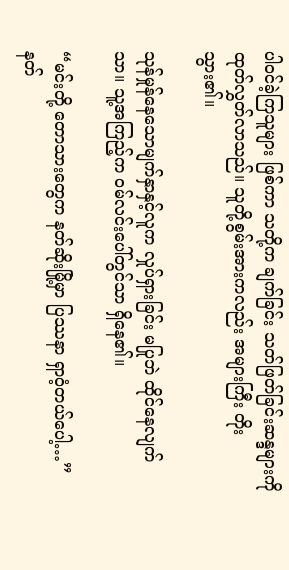ပါဝင်ခဲ့ကြသူများ ဖြစ်ကာ သတို့က ချက်ခြင်း သတ်ဖြတ်ခြင်းဆန္ဒများကို ထုတ်လွှတ်လာသည်။ သူတို့စွမ်းအားကလည်း အများကြီး တိုးသွား၏။

သုန်မှုန်နေသောမျက်နှာနှင့်လူက လှုပ်ရှားခြင်း မပြုဘဲ ထိုင်နေလျက်သာ။ သူ့အကြည့်က ဝမ်လင်းပေါ်တွင်သာ ရှိနေ၏။

“မင်းတို့ တောသားတွေက နတ်ဆိုးမြို့မှာ ပြဿနာ ရှာဝံ့တယ်ပေါ့…” နတ်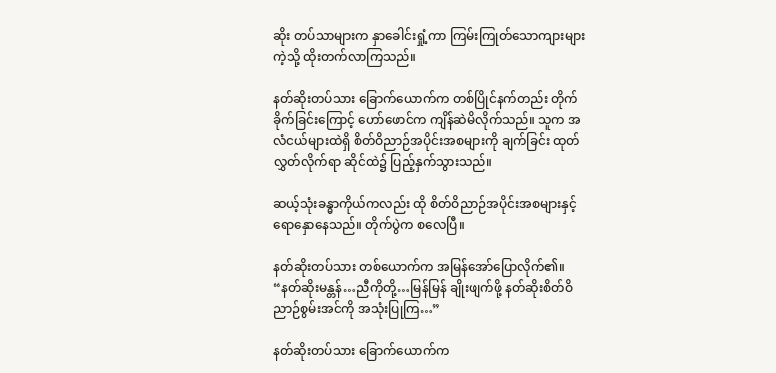ဆိုး တပ်သာများက နှာခေါင်းရှုံ့ကာ ကြမ်းကြုတ်သောကျားများကဲ့သို့ ထိုးတက်လာကြသည်။

နတ်ဆိုးတပ်သား ခြောက်ယောက်က တစ်ပြိုင်နက်တည်း တိုက်ခိုက်ခြင်းကြောင့် ဟော်ဖောင်က ကျိန်ဆဲမိလိုက်သည်။ သူက အလံငယ်များထဲရှိ စိတ်ဝိညာဉ်အပိုင်းအစများကို ချက်ခြင်း ထုတ်လွှတ်လိုက်ရာ ဆိုင်ထဲ၌ ပြည့်နှက်သွားသည်။

ဆယ့်သုံးခန္ဓာကိုယ်ကလည်း ထို စိတ်ဝိညာဉ်အပိုင်းအစများနှင့် ရောနှောနေသည်။ တိုက်ပွဲက စလေပြီ။

နတ်ဆိုးတပ်သား တစ်ယောက်က အမြန်အော်ပြောလိုက်၏။ “နတ်ဆိုးမန္တန်…ညီကိုတို့…မြန်မြန် ချိုးဖျက်ဖို့ နတ်ဆိုးစိတ်ဝိညာဉ်စွမ်းအင်ကို အသုံးပြုကြ…”

နတ်ဆိုးတပ်သား ခြောက်ယောက်က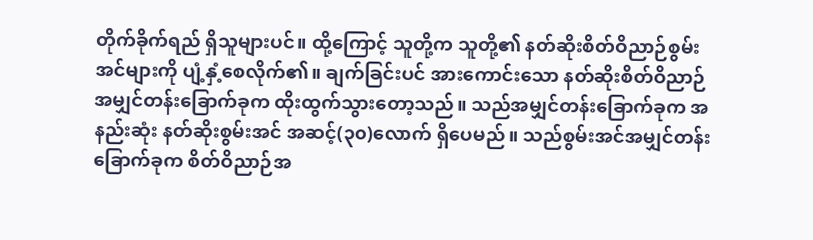တိုက်ခိုက်ရည် ရှိသူများပင်။ ထို့ကြောင့် သူတို့က သူတို့၏ နတ်ဆိုးစိတ်ဝိညာဉ်စွမ်းအင်များကို ပျံ့နှံ့စေလိုက်၏။ ချက်ခြင်းပင် အားကောင်းသော နတ်ဆိုးစိတ်ဝိညာဉ်အမျှင်တန်းခြောက်ခုက ထိုးထွက်သွားတော့သည်။ သည်အမျှင်တန်းခြောက်ခုက အနည်းဆုံး နတ်ဆိုးစွမ်းအင် အဆင့်(၃၀)လောက် ရှိပေမည်။ သည်စွမ်းအင်အမျှင်တန်းခြောက်ခုက စိတ်ဝိညာဉ်အ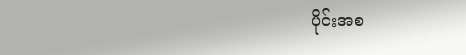ပိုင်းအစ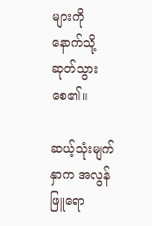များကို နောက်သို့ ဆုတ်သွားစေ၏။

ဆယ့်သုံးမျက်နှာက အလွန်ဖြူရော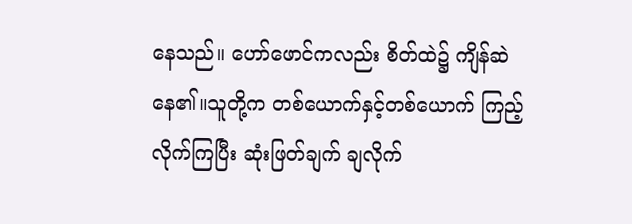နေသည်။ ဟော်ဖောင်ကလည်း စိတ်ထဲ၌ ကျိန်ဆဲနေ၏။သူတို့က တစ်ယောက်နှင့်တစ်ယောက် ကြည့်လိုက်ကြပြီး ဆုံးဖြတ်ချက် ချလိုက်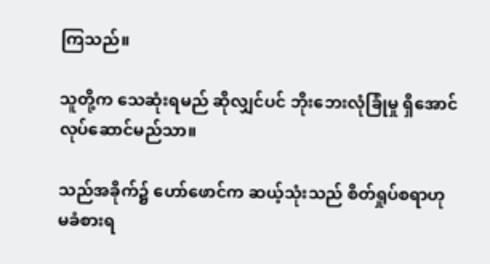ကြသည်။

သူတို့က သေဆုံးရမည် ဆိုလျှင်ပင် ဘိုးဘေးလုံခြုံမှု ရှိအောင် လုပ်ဆောင်မည်သာ။

သည်အခိုက်၌ ဟော်ဖောင်က ဆယ့်သုံးသည် စိတ်ရှုပ်စရာဟု မခံစားရ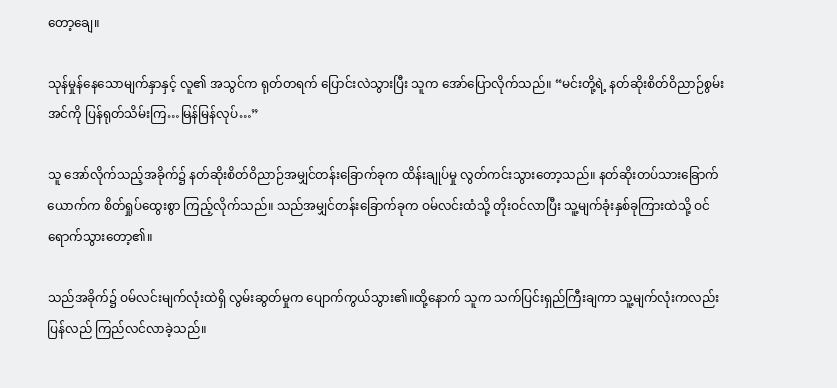တော့ချေ။

သုန်မှုန်နေသောမျက်နှာနှင့် လူ၏ အသွင်က ရုတ်တရက် ပြောင်းလဲသွားပြီး သူက အော်ပြောလိုက်သည်။ “မင်းတို့ရဲ့ နတ်ဆိုးစိတ်ဝိညာဉ်စွမ်းအင်ကို ပြန်ရုတ်သိမ်းကြ…မြန်မြန်လုပ်…”

သူ အော်လိုက်သည့်အခိုက်၌ နတ်ဆိုးစိတ်ဝိညာဉ်အမျှင်တန်းခြောက်ခုက ထိန်းချုပ်မှု လွတ်ကင်းသွားတော့သည်။ နတ်ဆိုးတပ်သားခြောက်ယောက်က စိတ်ရှုပ်ထွေးစွာ ကြည့်လိုက်သည်။ သည်အမျှင်တန်းခြောက်ခုက ဝမ်လင်းထံသို့ တိုးဝင်လာပြီး သူ့မျက်ခုံးနှစ်ခုကြားထဲသို့ ဝင်ရောက်သွားတော့၏။

သည်အခိုက်၌ ဝမ်လင်းမျက်လုံးထဲရှိ လွမ်းဆွတ်မှုက ပျောက်ကွယ်သွား၏။ထို့နောက် သူက သက်ပြင်းရှည်ကြီးချကာ သူ့မျက်လုံးကလည်း ပြန်လည် ကြည်လင်လာခဲ့သည်။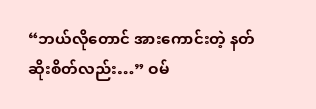“ဘယ်လိုတောင် အားကောင်းတဲ့ နတ်ဆိုးစိတ်လည်း…” ဝမ်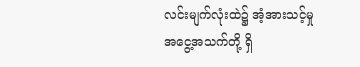လင်းမျက်လုံးထဲ၌ အံ့အားသင့်မှု အငွေ့အသက်တို့ ရှိ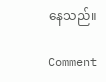နေသည်။

Comment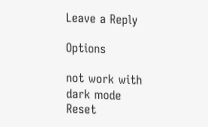Leave a Reply

Options

not work with dark mode
Reset